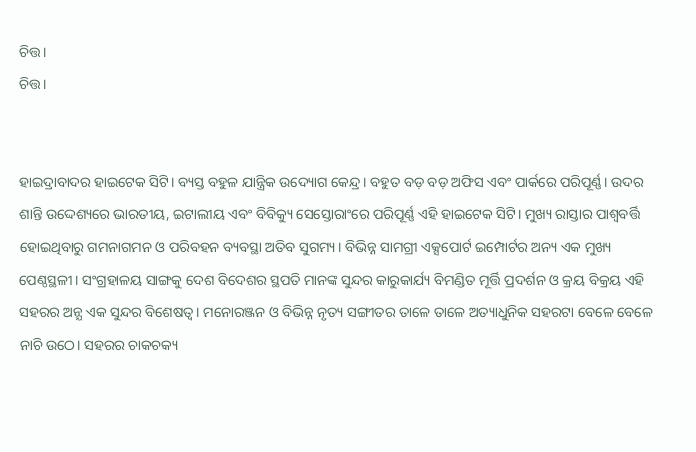ଚିତ୍ତ।
ଚିତ୍ତ।


ହାଇଦ୍ରାବାଦର ହାଇଟେକ ସିଟି। ବ୍ୟସ୍ତ ବହୁଳ ଯାନ୍ତ୍ରିକ ଉଦ୍ୟୋଗ କେନ୍ଦ୍ର। ବହୁତ ବଡ଼ ବଡ଼ ଅଫିସ ଏବଂ ପାର୍କରେ ପରିପୂର୍ଣ୍ଣ। ଉଦର ଶାନ୍ତି ଉଦ୍ଦେଶ୍ୟରେ ଭାରତୀୟ, ଇଟାଲୀୟ ଏବଂ ବିବିକ୍ୟୁ ସେସ୍ତୋରାଂରେ ପରିପୂର୍ଣ୍ଣ ଏହି ହାଇଟେକ ସିଟି। ମୁଖ୍ୟ ରାସ୍ତାର ପାଶ୍ୱବର୍ତ୍ତି ହୋଇଥିବାରୁ ଗମନାଗମନ ଓ ପରିବହନ ବ୍ୟବସ୍ଥା ଅତିବ ସୁଗମ୍ୟ। ବିଭିନ୍ନ ସାମଗ୍ରୀ ଏକ୍ସପୋର୍ଟ ଇମ୍ପୋର୍ଟର ଅନ୍ୟ ଏକ ମୁଖ୍ୟ ପେଣ୍ଠସ୍ଥଳୀ। ସଂଗ୍ରହାଳୟ ସାଙ୍ଗକୁ ଦେଶ ବିଦେଶର ସ୍ଥପତି ମାନଙ୍କ ସୁନ୍ଦର କାରୁକାର୍ଯ୍ୟ ବିମଣ୍ଡିତ ମୂର୍ତ୍ତି ପ୍ରଦର୍ଶନ ଓ କ୍ରୟ ବିକ୍ରୟ ଏହି ସହରର ଅନ୍ଯ ଏକ ସୁନ୍ଦର ବିଶେଷତ୍ୱ। ମନୋରଞ୍ଜନ ଓ ବିଭିନ୍ନ ନୃତ୍ୟ ସଙ୍ଗୀତର ତାଳେ ତାଳେ ଅତ୍ୟାଧୁନିକ ସହରଟା ବେଳେ ବେଳେ ନାଚି ଉଠେ। ସହରର ଚାକଚକ୍ୟ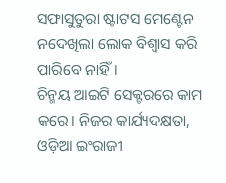ସଫାସୁତୁରା ଷ୍ଟାଟସ ମେଣ୍ଟେନ ନଦେଖିଲା ଲୋକ ବିଶ୍ୱାସ କରି ପାରିବେ ନାହିଁ।
ଚିନ୍ମୟ ଆଇଟି ସେକ୍ଟରରେ କାମ କରେ। ନିଜର କାର୍ଯ୍ୟଦକ୍ଷତା, ଓଡ଼ିଆ ଇଂରାଜୀ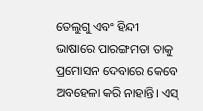ତେଲୁଗୁ ଏବଂ ହିନ୍ଦୀ ଭାଷାରେ ପାରଙ୍ଗମତା ତାକୁ ପ୍ରମୋସନ ଦେବାରେ କେବେ ଅବହେଳା କରି ନାହାନ୍ତି। ଏସ୍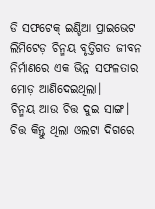ଡି ସଫଟେକ୍ ଇଣ୍ଡିଆ ପ୍ରାଇଭେଟ ଲିମିଟେଡ଼ ଚିନ୍ମୟ ବୃତ୍ତିଗତ ଜୀବନ ନିର୍ମାଣରେ ଏକ ଭିନ୍ନ ସଫଳତାର ମୋଡ଼ ଆଣିଦେଇଥିଲା।
ଚିନ୍ମୟ ଆଉ ଚିତ୍ତ ଦୁଇ ସାଙ୍ଗ। ଚିତ୍ତ କିନ୍ତୁ ଥିଲା ଓଲଟା ଦିଗରେ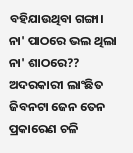ବହିଯାଉଥିବା ଗଙ୍ଗା।
ନା' ପାଠରେ ଭଲ ଥିଲା ନା' ଶାଠରେ?? ଅଦରକାରୀ ଲାଂଛିତ ଜିବନଟା ଜେନ ତେନ ପ୍ରକାରେଣ ଚଳି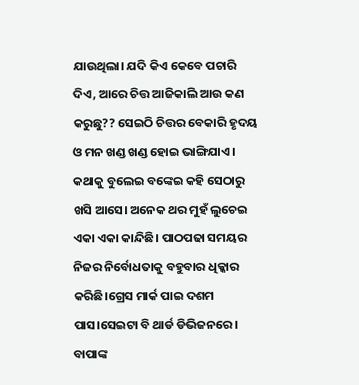ଯାଉଥିଲା। ଯଦି କିଏ କେବେ ପଚାରି ଦିଏ, ଆରେ ଚିତ୍ତ ଆଜିକାଲି ଆଉ କଣ କରୁଛୁ?? ସେଇଠି ଚିତ୍ତର ବେକାରି ହୃଦୟ ଓ ମନ ଖଣ୍ଡ ଖଣ୍ଡ ହୋଇ ଭାଙ୍ଗିଯାଏ। କଥାକୁ ବୁଲେଇ ବଙ୍କେଇ କହି ସେଠାରୁ ଖସି ଆସେ। ଅନେକ ଥର ମୁହଁ ଲୁଚେଇ ଏକା ଏକା କାନ୍ଦିଛି। ପାଠପଢା ସମୟର ନିଜର ନିର୍ବୋଧତାକୁ ବହୁବାର ଧିକ୍କାର କରିଛି।ଗ୍ରେସ ମାର୍କ ପାଇ ଦଶମ ପାସ।ସେଇଟା ବି ଥାର୍ଡ ଡିଭିଜନରେ।
ବାପାଙ୍କ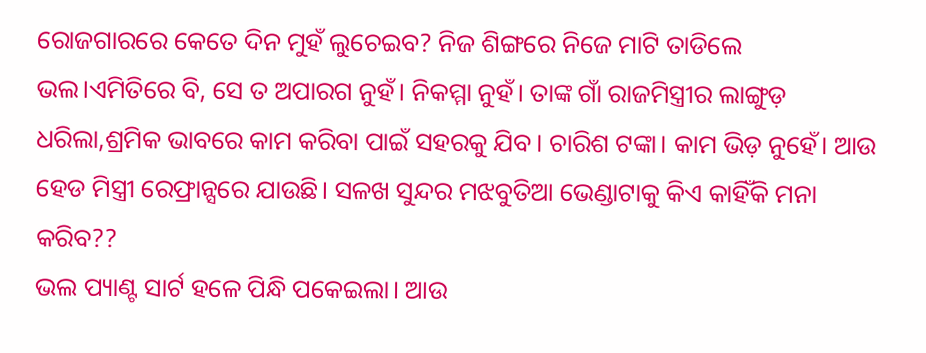ରୋଜଗାରରେ କେତେ ଦିନ ମୁହଁ ଲୁଚେଇବ? ନିଜ ଶିଙ୍ଗରେ ନିଜେ ମାଟି ତାଡିଲେ ଭଲ।ଏମିତିରେ ବି, ସେ ତ ଅପାରଗ ନୁହଁ। ନିକମ୍ମା ନୁହଁ। ତାଙ୍କ ଗାଁ ରାଜମିସ୍ତ୍ରୀର ଲାଙ୍ଗୁଡ଼ ଧରିଲା,ଶ୍ରମିକ ଭାବରେ କାମ କରିବା ପାଇଁ ସହରକୁ ଯିବ। ଚାରିଶ ଟଙ୍କା। କାମ ଭିଡ଼ ନୁହେଁ। ଆଉ ହେଡ ମିସ୍ତ୍ରୀ ରେଫ୍ରାନ୍ସରେ ଯାଉଛି। ସଳଖ ସୁନ୍ଦର ମଝବୁତିଆ ଭେଣ୍ଡାଟାକୁ କିଏ କାହିଁକି ମନା କରିବ??
ଭଲ ପ୍ୟାଣ୍ଟ ସାର୍ଟ ହଳେ ପିନ୍ଧି ପକେଇଲା। ଆଉ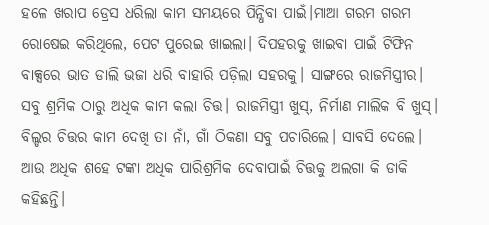ହଳେ ଖରାପ ଡ୍ରେସ ଧରିଲା କାମ ସମୟରେ ପିନ୍ଧିବା ପାଇଁ।ମାଆ ଗରମ ଗରମ ରୋଷେଇ କରିଥିଲେ, ପେଟ ପୁରେଇ ଖାଇଲା। ଦିପହରକୁ ଖାଇବା ପାଇଁ ଟିଫିନ ବାକ୍ସରେ ଭାତ ଡାଲି ଭଜା ଧରି ବାହାରି ପଡ଼ିଲା ସହରକୁ। ସାଙ୍ଗରେ ରାଜମିସ୍ତ୍ରୀର। ସବୁ ଶ୍ରମିକ ଠାରୁ ଅଧିକ କାମ କଲା ଚିତ୍ତ। ରାଜମିସ୍ତ୍ରୀ ଖୁସ୍, ନିର୍ମାଣ ମାଲିକ ବି ଖୁସ୍। ବିଲ୍ଡର ଚିତ୍ତର କାମ ଦେଖି ତା ନାଁ, ଗାଁ ଠିକଣା ସବୁ ପଚାରିଲେ। ସାବସି ଦେଲେ। ଆଉ ଅଧିକ ଶହେ ଟଙ୍କା ଅଧିକ ପାରିଶ୍ରମିକ ଦେବାପାଇଁ ଚିତ୍ତକୁ ଅଲଗା କି ଡାକି କହିଛନ୍ତି।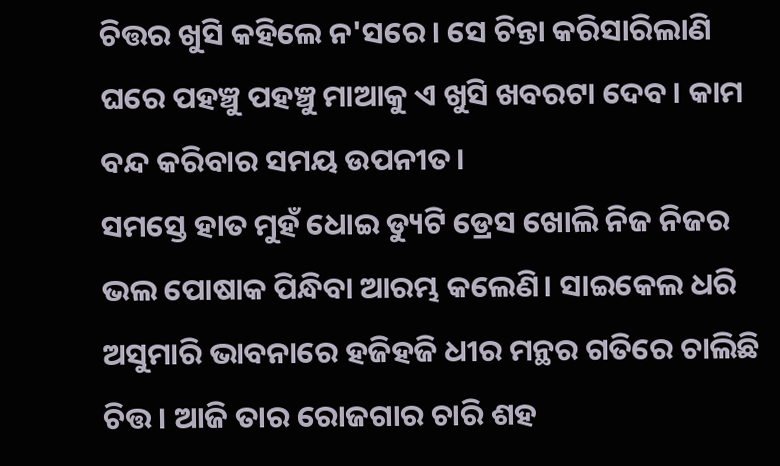ଚିତ୍ତର ଖୁସି କହିଲେ ନ'ସରେ। ସେ ଚିନ୍ତା କରିସାରିଲାଣି ଘରେ ପହଞ୍ଚୁ ପହଞ୍ଚୁ ମାଆକୁ ଏ ଖୁସି ଖବରଟା ଦେବ। କାମ ବନ୍ଦ କରିବାର ସମୟ ଉପନୀତ।
ସମସ୍ତେ ହାତ ମୁହଁ ଧୋଇ ଡ୍ୟୁଟି ଡ୍ରେସ ଖୋଲି ନିଜ ନିଜର ଭଲ ପୋଷାକ ପିନ୍ଧିବା ଆରମ୍ଭ କଲେଣି। ସାଇକେଲ ଧରି ଅସୁମାରି ଭାବନାରେ ହଜିହଜି ଧୀର ମନ୍ଥର ଗତିରେ ଚାଲିଛି ଚିତ୍ତ। ଆଜି ତାର ରୋଜଗାର ଚାରି ଶହ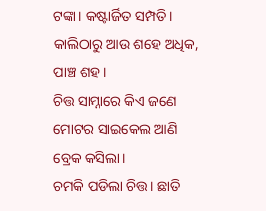ଟଙ୍କା। କଷ୍ଟାର୍ଜିତ ସମ୍ପତି। କାଲିଠାରୁ ଆଉ ଶହେ ଅଧିକ, ପାଞ୍ଚ ଶହ।
ଚିତ୍ତ ସାମ୍ନାରେ କିଏ ଜଣେ ମୋଟର ସାଇକେଲ ଆଣି ବ୍ରେକ କସିଲା।
ଚମକି ପଡିଲା ଚିତ୍ତ। ଛାତି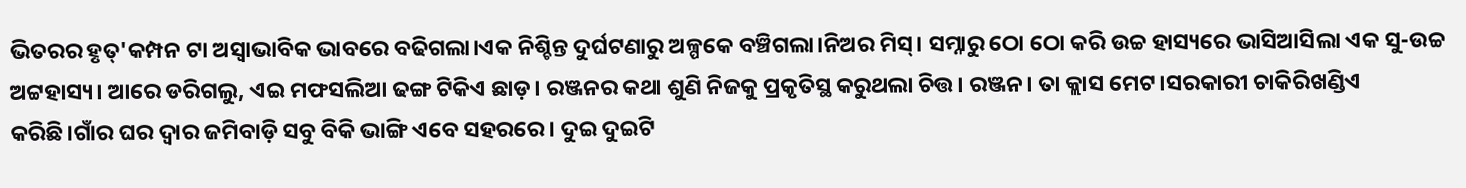ଭିତରର ହୃତ୍'କମ୍ପନ ଟା ଅସ୍ୱାଭାବିକ ଭାବରେ ବଢିଗଲା।ଏକ ନିଶ୍ଚିନ୍ତ ଦୁର୍ଘଟଣାରୁ ଅଳ୍ପକେ ବଞ୍ଚିଗଲା।ନିଅର ମିସ୍। ସମ୍ନାରୁ ଠୋ ଠୋ କରି ଉଚ୍ଚ ହାସ୍ୟରେ ଭାସିଆସିଲା ଏକ ସୁ-ଉଚ୍ଚ ଅଟ୍ଟହାସ୍ୟ। ଆରେ ଡରିଗଲୁ, ଏଇ ମଫସଲିଆ ଢଙ୍ଗ ଟିକିଏ ଛାଡ଼। ରଞ୍ଜନର କଥା ଶୁଣି ନିଜକୁ ପ୍ରକୃତିସ୍ଥ କରୁଥଲା ଚିତ୍ତ। ରଞ୍ଜନ। ତା କ୍ଲାସ ମେଟ।ସରକାରୀ ଚାକିରିଖଣ୍ଡିଏ କରିଛି।ଗାଁର ଘର ଦ୍ୱାର ଜମିବାଡ଼ି ସବୁ ବିକି ଭାଙ୍ଗି ଏବେ ସହରରେ। ଦୁଇ ଦୁଇଟି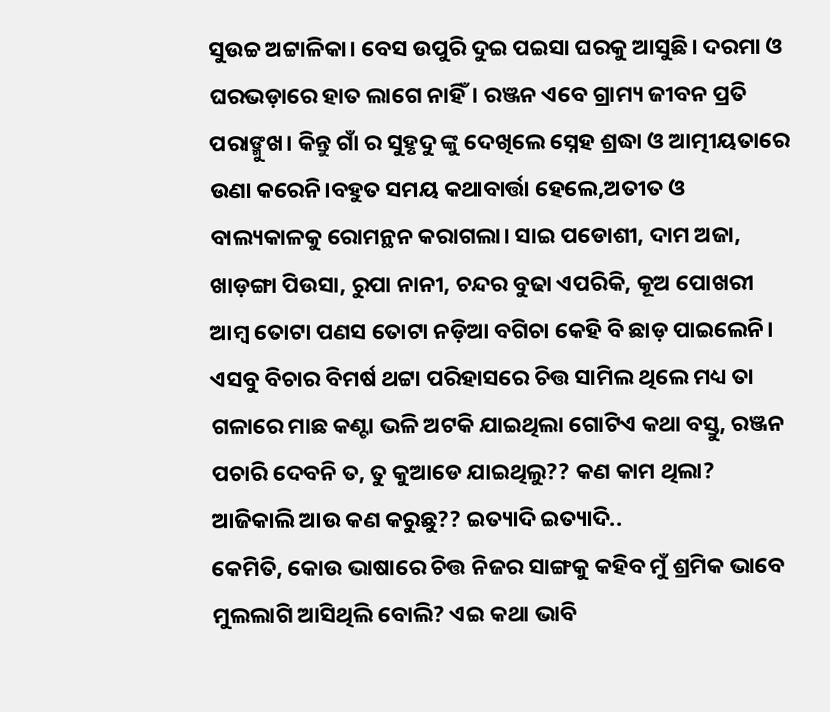ସୁଉଚ୍ଚ ଅଟ୍ଟାଳିକା। ବେସ ଉପୁରି ଦୁଇ ପଇସା ଘରକୁ ଆସୁଛି। ଦରମା ଓ ଘରଭଡ଼ାରେ ହାତ ଲାଗେ ନାହିଁ। ରଞ୍ଜନ ଏବେ ଗ୍ରାମ୍ୟ ଜୀବନ ପ୍ରତି ପରାଙ୍ମୁଖ। କିନ୍ତୁ ଗାଁ ର ସୁହୃଦୁ ଙ୍କୁ ଦେଖିଲେ ସ୍ନେହ ଶ୍ରଦ୍ଧା ଓ ଆତ୍ମୀୟତାରେ ଉଣା କରେନି।ବହୁତ ସମୟ କଥାବାର୍ତ୍ତା ହେଲେ,ଅତୀତ ଓ ବାଲ୍ୟକାଳକୁ ରୋମନ୍ଥନ କରାଗଲା। ସାଇ ପଡୋଶୀ, ଦାମ ଅଜା, ଖାଡ଼ଙ୍ଗା ପିଉସା, ରୁପା ନାନୀ, ଚନ୍ଦର ବୁଢା ଏପରିକି, କୂଅ ପୋଖରୀ ଆମ୍ବ ତୋଟା ପଣସ ତୋଟା ନଡ଼ିଆ ବଗିଚା କେହି ବି ଛାଡ଼ ପାଇଲେନି। ଏସବୁ ବିଚାର ବିମର୍ଷ ଥଟ୍ଟା ପରିହାସରେ ଚିତ୍ତ ସାମିଲ ଥିଲେ ମଧ୍ୟ ତା ଗଳାରେ ମାଛ କଣ୍ଟା ଭଳି ଅଟକି ଯାଇଥିଲା ଗୋଟିଏ କଥା ବସ୍ତୁ, ରଞ୍ଜନ ପଚାରି ଦେବନି ତ, ତୁ କୁଆଡେ ଯାଇଥିଲୁ?? କଣ କାମ ଥିଲା? ଆଜିକାଲି ଆଉ କଣ କରୁଛୁ?? ଇତ୍ୟାଦି ଇତ୍ୟାଦି..
କେମିତି, କୋଉ ଭାଷାରେ ଚିତ୍ତ ନିଜର ସାଙ୍ଗକୁ କହିବ ମୁଁ ଶ୍ରମିକ ଭାବେ ମୁଲଲାଗି ଆସିଥିଲି ବୋଲି? ଏଇ କଥା ଭାବି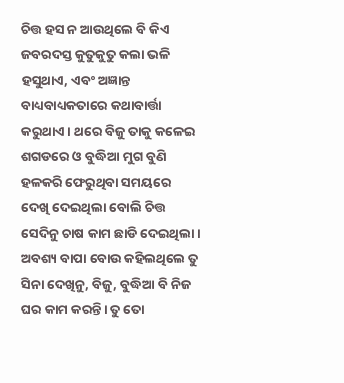ଚିତ୍ତ ହସ ନ ଆଉଥିଲେ ବି କିଏ ଜବରଦସ୍ତ କୁତୁକୁତୁ କଲା ଭଳି ହସୁଥାଏ, ଏବଂ ଅଜ୍ଞାନ୍ତ ବାଧ୍ୟବାଧ୍ୟକତାରେ କଥାବାର୍ତ୍ତା କରୁଥାଏ। ଥରେ ବିଜୁ ତାକୁ କଳେଇ ଶଗଡରେ ଓ ବୁଦ୍ଧିଆ ମୁଗ ବୁଣି ହଳକରି ଫେରୁଥିବା ସମୟରେ ଦେଖି ଦେଇଥିଲା ବୋଲି ଚିତ୍ତ ସେଦିନୁ ଚାଷ କାମ ଛାଡି ଦେଇଥିଲା। ଅବଶ୍ୟ ବାପା ବୋଉ କହିଲଥିଲେ ତୁ ସିନା ଦେଖିନୁ, ବିଜୁ, ବୁଦ୍ଧିଆ ବି ନିଜ ଘର କାମ କରନ୍ତି। ତୁ ତୋ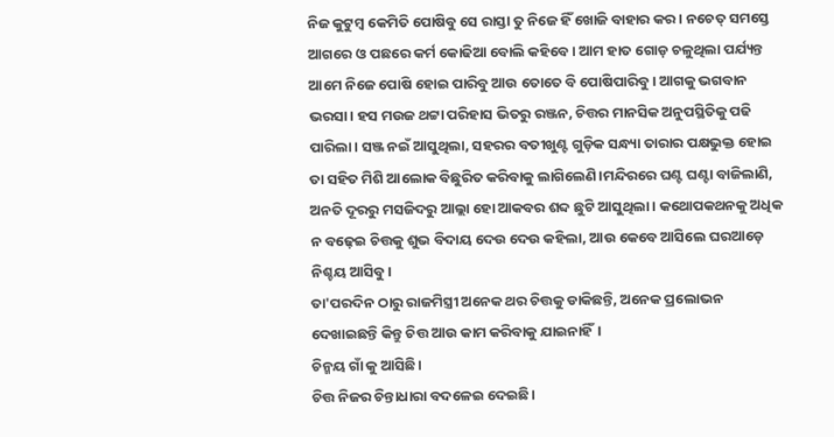ନିଜ କୁଟୁମ୍ବ କେମିତି ପୋଷିବୁ ସେ ରାସ୍ତା ତୁ ନିଜେ ହିଁ ଖୋଜି ବାହାର କର। ନଚେତ୍ ସମସ୍ତେ ଆଗରେ ଓ ପଛରେ କର୍ମ କୋଢିଆ ବୋଲି କହିବେ। ଆମ ହାତ ଗୋଡ଼ ଚଳୁଥିଲା ପର୍ଯ୍ୟନ୍ତ ଆମେ ନିଜେ ପୋଷି ହୋଇ ପାରିବୁ ଆଉ ତୋତେ ବି ପୋଷିପାରିବୁ। ଆଗକୁ ଭଗବାନ ଭରସା। ହସ ମଉଜ ଥଟ୍ଟା ପରିହାସ ଭିତରୁ ରଞ୍ଜନ, ଚିତ୍ତର ମାନସିକ ଅନୁପସ୍ଥିତିକୁ ପଢି ପାରିଲା। ସଞ୍ଜ ନଇଁ ଆସୁଥିଲା, ସହରର ବତୀଖୁଣ୍ଟ ଗୁଡ଼ିକ ସନ୍ଧ୍ୟା ତାରାର ପକ୍ଷଭୁକ୍ତ ହୋଇ ତା ସହିତ ମିଶି ଆଲୋକ ବିଛୁରିତ କରିବାକୁ ଲାଗିଲେଣି।ମନ୍ଦିରରେ ଘଣ୍ଟ ଘଣ୍ଟା ବାଜିଲାଣି, ଅନତି ଦୂରରୁ ମସଜିଦରୁ ଆଲ୍ଲା ହୋ ଆକବର ଶବ୍ଦ ଛୁଟି ଆସୁଥିଲା। କଥୋପକଥନକୁ ଅଧିକ ନ ବଢ଼େଇ ଚିତ୍ତକୁ ଶୁଭ ବିଦାୟ ଦେଉ ଦେଉ କହିଲା, ଆଉ କେବେ ଆସିଲେ ଘରଆଡ଼େ ନିଶ୍ଚୟ ଆସିବୁ।
ତା'ପରଦିନ ଠାରୁ ରାଜମିସ୍ତ୍ରୀ ଅନେକ ଥର ଚିତ୍ତକୁ ଡାକିଛନ୍ତି, ଅନେକ ପ୍ରଲୋଭନ ଦେଖାଇଛନ୍ତି କିନ୍ତୁ ଚିତ୍ତ ଆଉ କାମ କରିବାକୁ ଯାଇନାହିଁ।
ଚିନ୍ମୟ ଗାଁ କୁ ଆସିଛି।
ଚିତ୍ତ ନିଜର ଚିନ୍ତାଧାରା ବଦଳେଇ ଦେଇଛି।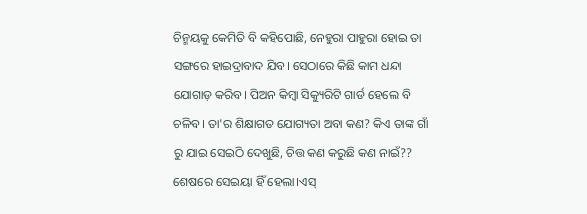ଚିନ୍ମୟକୁ କେମିତି ବି କହିପୋଛି, ନେହୁରା ପାହୁରା ହୋଇ ତା ସଙ୍ଗରେ ହାଇଦ୍ରାବାଦ ଯିବ। ସେଠାରେ କିଛି କାମ ଧନ୍ଦା ଯୋଗାଡ଼ କରିବ। ପିଅନ କିମ୍ବା ସିକ୍ୟୁରିଟି ଗାର୍ଡ ହେଲେ ବି ଚଳିବ। ତା'ର ଶିକ୍ଷାଗତ ଯୋଗ୍ୟତା ଅବା କଣ? କିଏ ତାଙ୍କ ଗାଁ ରୁ ଯାଇ ସେଇଠି ଦେଖୁଛି, ଚିତ୍ତ କଣ କରୁଛି କଣ ନାଇଁ?? ଶେଷରେ ସେଇୟା ହିଁ ହେଲା।ଏସ୍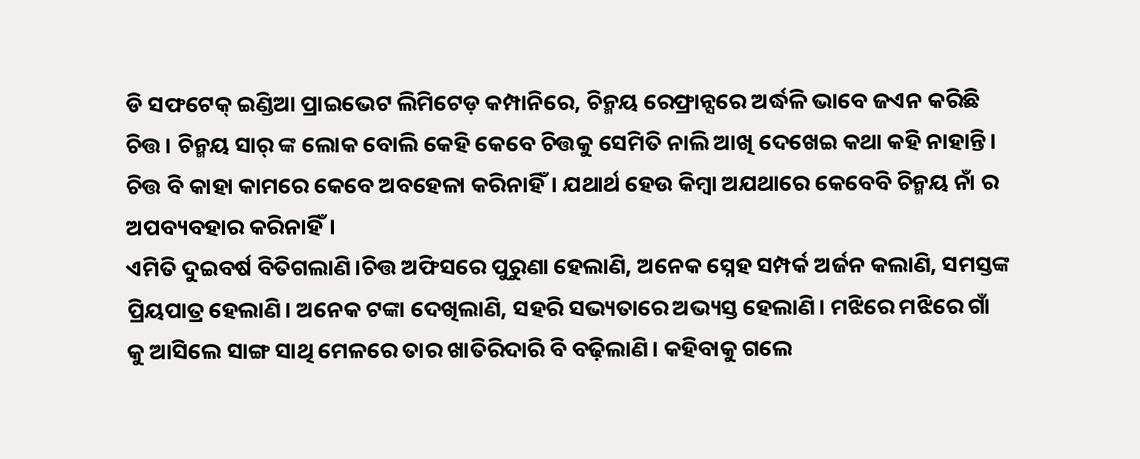ଡି ସଫଟେକ୍ ଇଣ୍ଡିଆ ପ୍ରାଇଭେଟ ଲିମିଟେଡ଼ କମ୍ପାନିରେ, ଚିନ୍ମୟ ରେଫ୍ରାନ୍ସରେ ଅର୍ଦ୍ଧଳି ଭାବେ ଜଏନ କରିଛି ଚିତ୍ତ। ଚିନ୍ମୟ ସାର୍ ଙ୍କ ଲୋକ ବୋଲି କେହି କେବେ ଚିତ୍ତକୁ ସେମିତି ନାଲି ଆଖି ଦେଖେଇ କଥା କହି ନାହାନ୍ତି। ଚିତ୍ତ ବି କାହା କାମରେ କେବେ ଅବହେଳା କରିନାହିଁ। ଯଥାର୍ଥ ହେଉ କିମ୍ବା ଅଯଥାରେ କେବେବି ଚିନ୍ମୟ ନାଁ ର ଅପବ୍ୟବହାର କରିନାହିଁ।
ଏମିତି ଦୁଇବର୍ଷ ବିତିଗଲାଣି।ଚିତ୍ତ ଅଫିସରେ ପୁରୁଣା ହେଲାଣି, ଅନେକ ସ୍ନେହ ସମ୍ପର୍କ ଅର୍ଜନ କଲାଣି, ସମସ୍ତଙ୍କ ପ୍ରିୟପାତ୍ର ହେଲାଣି। ଅନେକ ଟଙ୍କା ଦେଖିଲାଣି, ସହରି ସଭ୍ୟତାରେ ଅଭ୍ୟସ୍ତ ହେଲାଣି। ମଝିରେ ମଝିରେ ଗାଁ କୁ ଆସିଲେ ସାଙ୍ଗ ସାଥି ମେଳରେ ତାର ଖାତିରିଦାରି ବି ବଢ଼ିଲାଣି। କହିବାକୁ ଗଲେ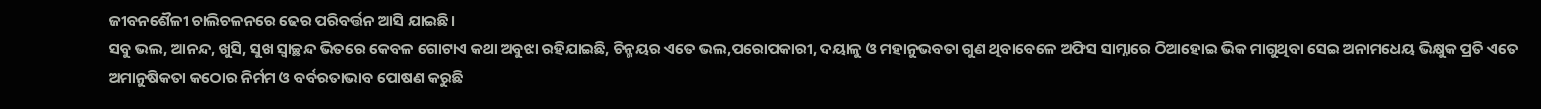ଜୀବନଶୈଳୀ ଚାଲିଚଳନରେ ଢେର ପରିବର୍ତ୍ତନ ଆସି ଯାଇଛି।
ସବୁ ଭଲ, ଆନନ୍ଦ, ଖୁସି, ସୁଖ ସ୍ୱାଚ୍ଛନ୍ଦ ଭିତରେ କେବଳ ଗୋଟାଏ କଥା ଅବୁଝା ରହିଯାଇଛି, ଚିନ୍ମୟର ଏତେ ଭଲ,ପରୋପକାରୀ, ଦୟାଳୁ ଓ ମହାନୁଭବତା ଗୁଣ ଥିବାବେଳେ ଅଫିସ ସାମ୍ନାରେ ଠିଆହୋଇ ଭିକ ମାଗୁଥିବା ସେଇ ଅନାମଧେୟ ଭିକ୍ଷୁକ ପ୍ରତି ଏତେ ଅମାନୁଷିକତା କଠୋର ନିର୍ମମ ଓ ବର୍ବରତାଭାବ ପୋଷଣ କରୁଛି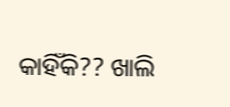କାହିଁକି?? ଖାଲି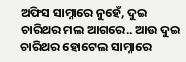ଅଫିସ ସାମ୍ନାରେ ନୁହେଁ, ଦୁଇ ଚାରିଥର ମଲ ଆଗରେ.. ଆଉ ଦୁଇ ଚାରିଥର ହୋଟେଲ ସାମ୍ନାରେ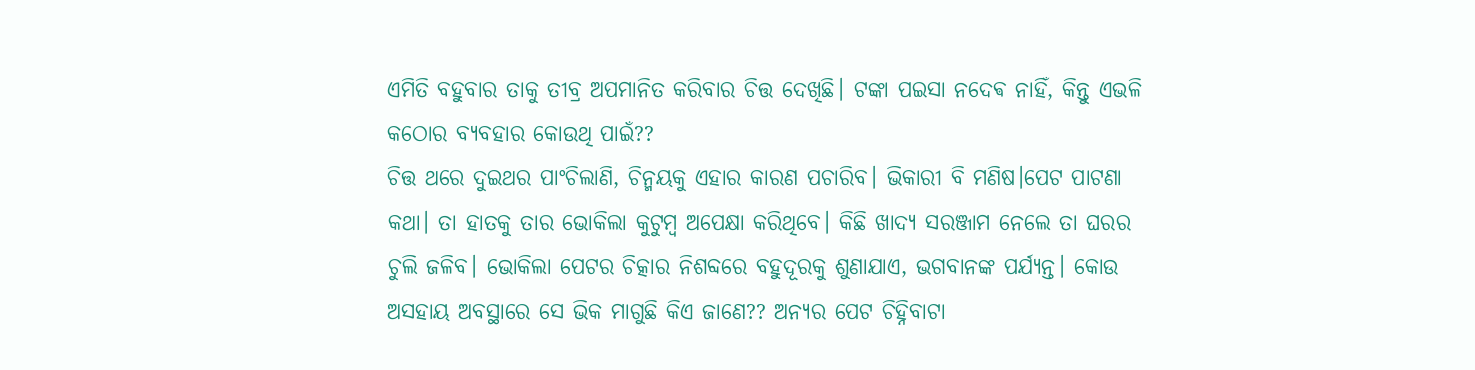ଏମିତି ବହୁବାର ତାକୁ ତୀବ୍ର ଅପମାନିତ କରିବାର ଚିତ୍ତ ଦେଖିଛି। ଟଙ୍କା ପଇସା ନଦେଵ ନାହିଁ, କିନ୍ତୁ ଏଭଳି କଠୋର ବ୍ୟବହାର କୋଉଥି ପାଇଁ??
ଚିତ୍ତ ଥରେ ଦୁଇଥର ପାଂଚିଲାଣି, ଚିନ୍ମୟକୁ ଏହାର କାରଣ ପଚାରିବ। ଭିକାରୀ ବି ମଣିଷ।ପେଟ ପାଟଣା କଥା। ତା ହାତକୁ ତାର ଭୋକିଲା କୁଟୁମ୍ବ ଅପେକ୍ଷା କରିଥିବେ। କିଛି ଖାଦ୍ୟ ସରଞ୍ଜାମ ନେଲେ ତା ଘରର ଚୁଲି ଜଳିବ। ଭୋକିଲା ପେଟର ଚିତ୍କାର ନିଶବ୍ଦରେ ବହୁଦୂରକୁ ଶୁଣାଯାଏ, ଭଗବାନଙ୍କ ପର୍ଯ୍ୟନ୍ତ। କୋଉ ଅସହାୟ ଅବସ୍ଥାରେ ସେ ଭିକ ମାଗୁଛି କିଏ ଜାଣେ?? ଅନ୍ୟର ପେଟ ଚିହ୍ନିବାଟା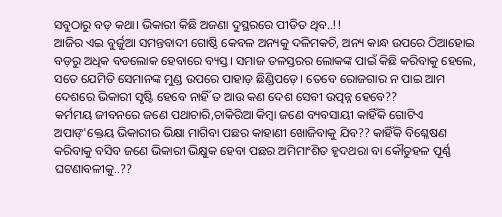ସବୁଠାରୁ ବଡ଼ କଥା। ଭିକାରୀ କିଛି ଅଜଣା ଦୁସ୍ଥରରେ ପୀଡିତ ଥିବ..!!
ଆଜିର ଏଇ ବୁର୍ଜୁଆ ସମନ୍ତବାଦୀ ଗୋଷ୍ଠି କେବଳ ଅନ୍ୟକୁ ଦଳିମକଚି, ଅନ୍ୟ କାନ୍ଧ ଉପରେ ଠିଆହୋଇ ବଡ଼ରୁ ଅଧିକ ବଡଲୋକ ହେବାରେ ବ୍ୟସ୍ତ। ସମାଜ ତଳସ୍ତରର ଲୋକଙ୍କ ପାଇଁ କିଛି କରିବାକୁ ହେଲେ, ସତେ ଯେମିତି ସେମାନଙ୍କ ମୁଣ୍ଡ ଉପରେ ପାହାଡ଼ ଛିଣ୍ଡିପଡ଼େ। ତେବେ ରୋଜଗାର ନ ପାଇ ଆମ ଦେଶରେ ଭିକାରୀ ସୃଷ୍ଟି ହେବେ ନାହିଁ ତ ଆଉ କଣ ଦେଶ ସେବୀ ଉତ୍ପନ୍ନ ହେବେ??
କର୍ମମୟ ଜୀବନରେ ଜଣେ ପଥାଚାରି,ଚାକିରିଆ କିମ୍ବା ଜଣେ ବ୍ୟବସାୟୀ କାହିଁକି ଗୋଟିଏ ଅପାଙ୍'କ୍ତେୟ ଭିକାରୀର ଭିକ୍ଷା ମାଗିବା ପଛର କାହାଣୀ ଖୋଜିବାକୁ ଯିବ?? କାହିଁକି ବିଶ୍ଳେଷଣ କରିବାକୁ ବସିବ ଜଣେ ଭିକାରୀ ଭିକ୍ଷୁକ ହେବା ପଛର ଅମିମାଂଶିତ ହୃଦଥରା ବା କୌତୁହଳ ପୂର୍ଣ୍ଣ ଘଟଣାବଳୀକୁ..??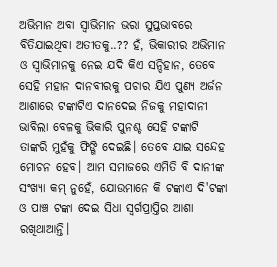ଅଭିମାନ ଅବା ସ୍ୱାଭିମାନ ଭରା ସୁପ୍ତଭାବରେ ବିତିଯାଇଥିବା ଅତୀତକୁ..?? ହଁ, ଭିକାରୀର ଅଭିମାନ ଓ ସ୍ୱାଭିମାନକୁ ନେଇ ଯଦି କିଏ ସନ୍ଦିହାନ, ତେବେ ସେହି ମହାନ ଦାନବୀରକୁ ପଚାର ଯିଏ ପୁଣ୍ୟ ଅର୍ଜନ ଆଶାରେ ଟଙ୍କାଟିଏ ଦାନଦେଇ ନିଜକୁ ମହାଦାନୀ ଭାବିଲା ବେଳକୁ ଭିକାରି ପୁନଶ୍ଚ ସେହି ଟଙ୍କାଟି ତାଙ୍କରି ମୁହଁକୁ ଫିଙ୍ଗି ଦେଇଛି। ତେବେ ଯାଇ ସନ୍ଦେହ ମୋଚନ ହେବ। ଆମ ସମାଜରେ ଏମିତି ବି ଦାନୀଙ୍କ ସଂଖ୍ୟା କମ୍ ନୁହେଁ, ଯୋଉମାନେ କି ଟଙ୍କାଏ ଦି'ଟଙ୍କା ଓ ପାଞ୍ଚ ଟଙ୍କା ଦେଇ ସିଧା ସ୍ୱର୍ଗପ୍ରାପ୍ତିର ଆଶା ରଖିଥାଆନ୍ତି।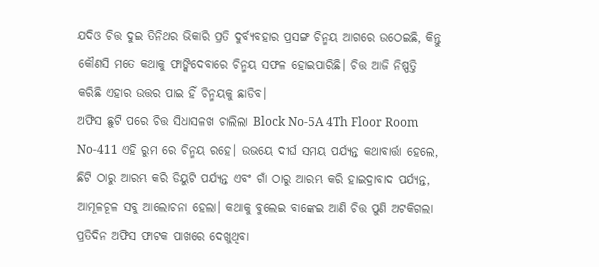ଯଦିଓ ଚିତ୍ତ ଦୁଇ ତିନିଥର ଭିକାରି ପ୍ରତି ଦୁର୍ବ୍ୟବହାର ପ୍ରସଙ୍ଗ ଚିନ୍ମୟ ଆଗରେ ଉଠେଇଛି, କିନ୍ତୁ କୌଣସି ମତେ କଥାକୁ ଫାଙ୍କିଦେବାରେ ଚିନ୍ମୟ ସଫଳ ହୋଇପାରିଛି। ଚିତ୍ତ ଆଜି ନିଷ୍ପତ୍ତି କରିଛି ଏହାର ଉତ୍ତର ପାଇ ହିଁ ଚିନ୍ମୟକୁ ଛାଡିବ।
ଅଫିସ ଛୁଟି ପରେ ଚିତ୍ତ ସିଧାସଳଖ ଚାଲିଲା Block No-5A 4Th Floor Room No-411 ଏହି ରୁମ ରେ ଚିନ୍ମୟ ରହେ। ଉଭୟେ ଦୀର୍ଘ ସମୟ ପର୍ଯ୍ୟନ୍ତ କଥାବାର୍ତ୍ତା ହେଲେ, ଛିଟି ଠାରୁ ଆରମ୍ଭ କରି ଡିୟୁଟି ପର୍ଯ୍ୟନ୍ତ ଏବଂ ଗାଁ ଠାରୁ ଆରମ୍ଭ କରି ହାଇଦ୍ରାବାଦ ପର୍ଯ୍ୟନ୍ତ, ଆମୂଳଚୂଳ ସବୁ ଆଲୋଚନା ହେଲା। କଥାକୁ ବୁଲେଇ ବାଙ୍କେଇ ଆଣି ଚିତ୍ତ ପୁଣି ଅଟକିଗଲା ପ୍ରତିଦିନ ଅଫିସ ଫାଟକ ପାଖରେ ଦେଖୁଥିବା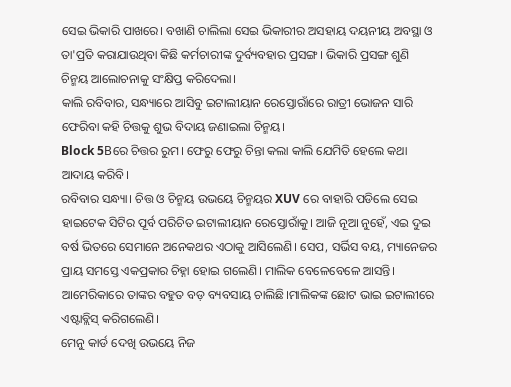ସେଇ ଭିକାରି ପାଖରେ। ବଖାଣି ଚାଲିଲା ସେଇ ଭିକାରୀର ଅସହାୟ ଦୟନୀୟ ଅବସ୍ଥା ଓ ତା'ପ୍ରତି କରାଯାଉଥିବା କିଛି କର୍ମଚାରୀଙ୍କ ଦୁର୍ବ୍ୟବହାର ପ୍ରସଙ୍ଗ। ଭିକାରି ପ୍ରସଙ୍ଗ ଶୁଣି ଚିନ୍ମୟ ଆଲୋଚନାକୁ ସଂକ୍ଷିପ୍ତ କରିଦେଲା।
କାଲି ରବିବାର, ସନ୍ଧ୍ୟାରେ ଆସିବୁ ଇଟାଲୀୟାନ ରେସ୍ତୋରାଁରେ ରାତ୍ରୀ ଭୋଜନ ସାରି ଫେରିବା କହି ଚିତ୍ତକୁ ଶୁଭ ବିଦାୟ ଜଣାଇଲା ଚିନ୍ମୟ।
Block 5Bରେ ଚିତ୍ତର ରୁମ। ଫେରୁ ଫେରୁ ଚିନ୍ତା କଲା କାଲି ଯେମିତି ହେଲେ କଥା ଆଦାୟ କରିବି।
ରବିବାର ସନ୍ଧ୍ୟା। ଚିତ୍ତ ଓ ଚିନ୍ମୟ ଉଭୟେ ଚିନ୍ମୟର XUV ରେ ବାହାରି ପଡିଲେ ସେଇ ହାଇଟେକ ସିଟିର ପୂର୍ବ ପରିଚିତ ଇଟାଲୀୟାନ ରେସ୍ତୋରାଁକୁ। ଆଜି ନୂଆ ନୁହେଁ, ଏଇ ଦୁଇ ବର୍ଷ ଭିତରେ ସେମାନେ ଅନେକଥର ଏଠାକୁ ଆସିଲେଣି। ସେପ, ସର୍ଭିସ ବୟ, ମ୍ୟାନେଜର ପ୍ରାୟ ସମସ୍ତେ ଏକପ୍ରକାର ଚିହ୍ନା ହୋଇ ଗଲେଣି। ମାଲିକ ବେଳେବେଳେ ଆସନ୍ତି। ଆମେରିକାରେ ତାଙ୍କର ବହୁତ ବଡ଼ ବ୍ୟବସାୟ ଚାଲିଛି।ମାଲିକଙ୍କ ଛୋଟ ଭାଇ ଇଟାଲୀରେ ଏଷ୍ଟାବ୍ଲିସ୍ କରିଗଲେଣି।
ମେନୁ କାର୍ଡ ଦେଖି ଉଭୟେ ନିଜ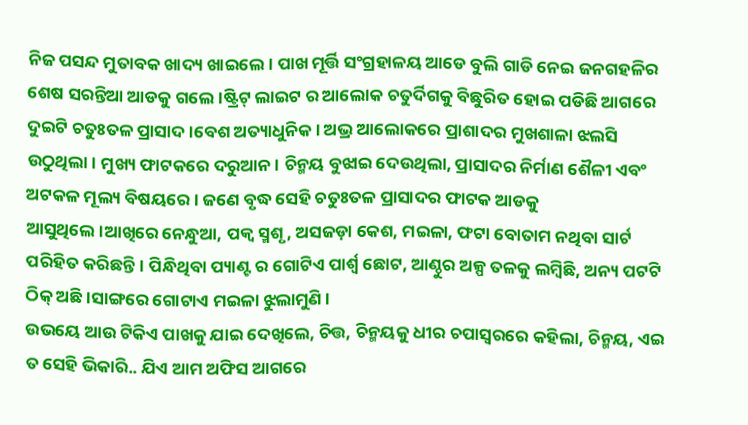ନିଜ ପସନ୍ଦ ମୁତାବକ ଖାଦ୍ୟ ଖାଇଲେ। ପାଖ ମୂର୍ତ୍ତି ସଂଗ୍ରହାଳୟ ଆଡେ ବୁଲି ଗାଡି ନେଇ ଜନଗହଳିର ଶେଷ ସରନ୍ତିଆ ଆଡକୁ ଗଲେ।ଷ୍ଟ୍ରିଟ୍ ଲାଇଟ ର ଆଲୋକ ଚତୁର୍ଦିଗକୁ ବିଛୁରିତ ହୋଇ ପଡିଛି ଆଗରେ ଦୁଇଟି ଚତୁଃତଳ ପ୍ରାସାଦ।ବେଶ ଅତ୍ୟାଧୁନିକ। ଅଭ୍ର ଆଲୋକରେ ପ୍ରାଶାଦର ମୁଖଶାଳା ଝଲସି ଉଠୁଥିଲା। ମୁଖ୍ୟ ଫାଟକରେ ଦରୁଆନ। ଚିନ୍ମୟ ବୁଝାଇ ଦେଉଥିଲା, ପ୍ରାସାଦର ନିର୍ମାଣ ଶୈଳୀ ଏବଂ ଅଟକଳ ମୂଲ୍ୟ ବିଷୟରେ। ଜଣେ ବୃଦ୍ଧ ସେହି ଚତୁଃତଳ ପ୍ରାସାଦର ଫାଟକ ଆଡକୁ ଆସୁଥିଲେ।ଆଖିରେ ନେନ୍ଧୁଆ, ପକ୍ଵ ସ୍ମଶୃ, ଅସଜଡ଼ା କେଶ, ମଇଳା, ଫଟା ବୋତାମ ନଥିବା ସାର୍ଟ ପରିହିତ କରିଛନ୍ତି। ପିନ୍ଧିଥିବା ପ୍ୟାଣ୍ଟ ର ଗୋଟିଏ ପାର୍ଶ୍ୱ ଛୋଟ, ଆଣ୍ଠୁର ଅଳ୍ପ ତଳକୁ ଲମ୍ବିଛି, ଅନ୍ୟ ପଟଟି ଠିକ୍ ଅଛି।ସାଙ୍ଗରେ ଗୋଟାଏ ମଇଳା ଝୁଲାମୁଣି।
ଉଭୟେ ଆଉ ଟିକିଏ ପାଖକୁ ଯାଇ ଦେଖିଲେ, ଚିତ୍ତ, ଚିନ୍ମୟକୁ ଧୀର ଚପାସ୍ବରରେ କହିଲା, ଚିନ୍ମୟ, ଏଇ ତ ସେହି ଭିକାରି.. ଯିଏ ଆମ ଅଫିସ ଆଗରେ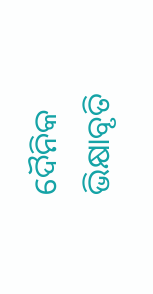ଦୈନିକ ଭିକ୍ଷାବୃତି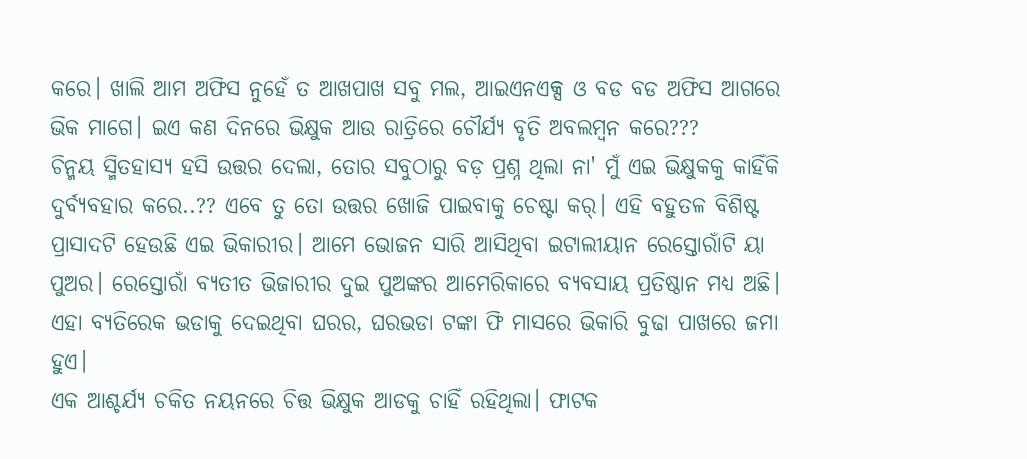କରେ। ଖାଲି ଆମ ଅଫିସ ନୁହେଁ ତ ଆଖପାଖ ସବୁ ମଲ, ଆଇଏନଏକ୍ସ ଓ ବଡ ବଡ ଅଫିସ ଆଗରେ ଭିକ ମାଗେ। ଇଏ କଣ ଦିନରେ ଭିକ୍ଷୁକ ଆଉ ରାତ୍ରିରେ ଚୌର୍ଯ୍ୟ ବୃତି ଅବଲମ୍ବନ କରେ???
ଚିନ୍ମୟ ସ୍ମିତହାସ୍ୟ ହସି ଉତ୍ତର ଦେଲା, ତୋର ସବୁଠାରୁ ବଡ଼ ପ୍ରଶ୍ନ ଥିଲା ନା' ମୁଁ ଏଇ ଭିକ୍ଷୁକକୁ କାହିଁକି ଦୁର୍ବ୍ୟବହାର କରେ..?? ଏବେ ତୁ ତୋ ଉତ୍ତର ଖୋଜି ପାଇବାକୁ ଚେଷ୍ଟା କର୍। ଏହି ବହୁତଳ ବିଶିଷ୍ଟ ପ୍ରାସାଦଟି ହେଉଛି ଏଇ ଭିକାରୀର। ଆମେ ଭୋଜନ ସାରି ଆସିଥିବା ଇଟାଲୀୟାନ ରେସ୍ତୋରାଁଟି ୟା ପୁଅର। ରେସ୍ତୋରାଁ ବ୍ୟତୀତ ଭିଜାରୀର ଦୁଇ ପୁଅଙ୍କର ଆମେରିକାରେ ବ୍ୟବସାୟ ପ୍ରତିଷ୍ଠାନ ମଧ୍ୟ ଅଛି। ଏହା ବ୍ୟତିରେକ ଭଡାକୁ ଦେଇଥିବା ଘରର, ଘରଭଡା ଟଙ୍କା ଫି ମାସରେ ଭିକାରି ବୁଢା ପାଖରେ ଜମା ହୁଏ।
ଏକ ଆଶ୍ଚର୍ଯ୍ୟ ଚକିତ ନୟନରେ ଚିତ୍ତ ଭିକ୍ଷୁକ ଆଡକୁ ଚାହିଁ ରହିଥିଲା। ଫାଟକ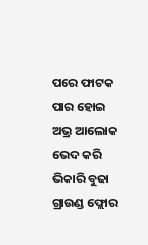ପରେ ଫାଟକ ପାର ହୋଇ ଅଭ୍ର ଆଲୋକ ଭେଦ କରି ଭିକାରି ବୁଢା ଗ୍ରାଉଣ୍ଡ ଫ୍ଲୋର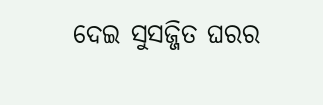ଦେଇ ସୁସଜ୍ଜିତ ଘରର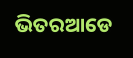ଭିତରଆଡେ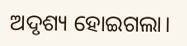ଅଦୃଶ୍ୟ ହୋଇଗଲା।